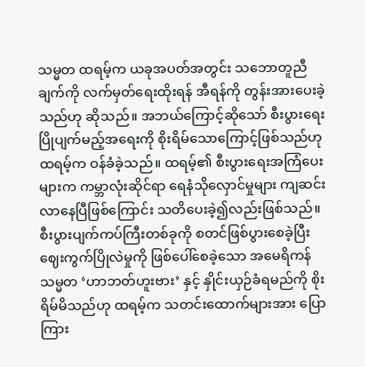သမ္မတ ထရမ့်က ယခုအပတ်အတွင်း သဘောတူညီချက်ကို လက်မှတ်ရေးထိုးရန် အီရန်ကို တွန်းအားပေးခဲ့သည်ဟု ဆိုသည်။ အဘယ်ကြောင့်ဆိုသော် စီးပွားရေးပြိုပျက်မည့်အရေးကို စိုးရိမ်သောကြောင့်ဖြစ်သည်ဟု ထရမ့်က ဝန်ခံခဲ့သည်။ ထရမ့်၏ စီးပွားရေးအကြံပေးများက ကမ္ဘာလုံးဆိုင်ရာ ရေနံသိုလှောင်မှုများ ကျဆင်းလာနေပြီဖြစ်ကြောင်း သတိပေးခဲ့၍လည်းဖြစ်သည်။ စီးပွားပျက်ကပ်ကြီးတစ်ခုကို စတင်ဖြစ်ပွားစေခဲ့ပြီး ဈေးကွက်ပြိုလဲမှုကို ဖြစ်ပေါ်စေခဲ့သော အမေရိကန်သမ္မတ ‘ဟာဘတ်ဟူးဗား’ နှင့် နှိုင်းယှဉ်ခံရမည်ကို စိုးရိမ်မိသည်ဟု ထရမ့်က သတင်းထောက်များအား ပြောကြား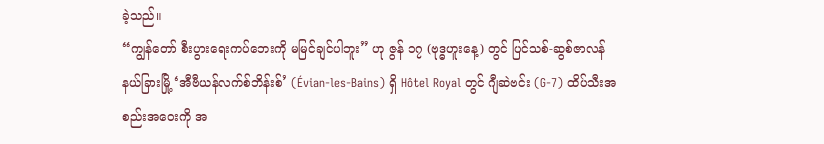ခဲ့သည်။
“ကျွန်တော် စီးပွားရေးကပ်ဘေးကို မမြင်ချင်ပါဘူး” ဟု ဇွန် ၁၇ (ဗုဒ္ဓဟူးနေ့) တွင် ပြင်သစ်-ဆွစ်ဇာလန် နယ်ခြားမြို့ ‘အီဗီယန်လက်စ်ဘိန်းစ်’ (Évian-les-Bains) ရှိ Hôtel Royal တွင် ဂျီဆဲဗင်း (G-7) ထိပ်သီးအစည်းအဝေးကို အ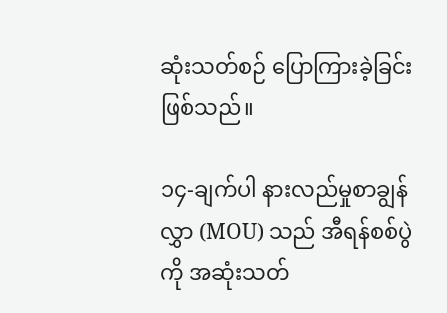ဆုံးသတ်စဉ် ပြောကြားခဲ့ခြင်းဖြစ်သည်။

၁၄-ချက်ပါ နားလည်မှုစာချွန်လွှာ (MOU) သည် အီရန်စစ်ပွဲကို အဆုံးသတ်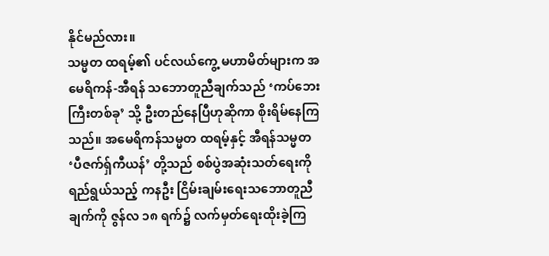နိုင်မည်လား။
သမ္မတ ထရမ့်၏ ပင်လယ်ကွေ့ မဟာမိတ်များက အမေရိကန်-အီရန် သဘောတူညီချက်သည် ‘ကပ်ဘေးကြီးတစ်ခု’ သို့ ဦးတည်နေပြီဟုဆိုကာ စိုးရိမ်နေကြသည်။ အမေရိကန်သမ္မတ ထရမ့်နှင့် အီရန်သမ္မတ ‘ပီဇက်ရှ်ကီယန်’ တို့သည် စစ်ပွဲအဆုံးသတ်ရေးကို ရည်ရွယ်သည့် ကနဦး ငြိမ်းချမ်းရေးသဘောတူညီချက်ကို ဇွန်လ ၁၈ ရက်၌ လက်မှတ်ရေးထိုးခဲ့ကြ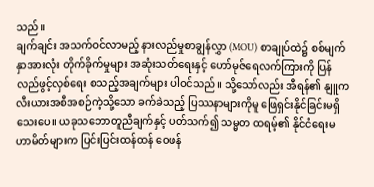သည်။
ချက်ချင်း အသက်ဝင်လာမည့် နားလည်မှုစာချွန်လွှာ (MOU) စာချုပ်ထဲ၌ စစ်မျက်နှာအားလုံး တိုက်ခိုက်မှုများ အဆုံးသတ်ရေးနှင့် ဟော်မုဇ်ရေလက်ကြားကို ပြန်လည်ဖွင့်လှစ်ရေး စသည့်အချက်များ ပါဝင်သည်။ သို့သော်လည်း အီရန်၏ နျူကလီးယားအစီအစဉ်ကဲ့သို့သော ခက်ခဲသည့် ပြဿနာများကိုမူ ဖြေရှင်းနိုင်ခြင်းမရှိသေးပေ။ ယခုသဘောတူညီချက်နှင့် ပတ်သက်၍ သမ္မတ ထရမ့်၏ နိုင်ငံရေးမဟာမိတ်များက ပြင်းပြင်းထန်ထန် ဝေဖန်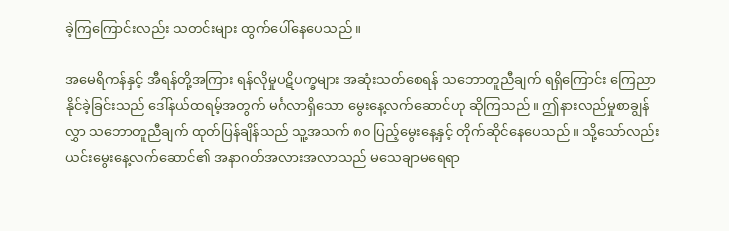ခဲ့ကြကြောင်းလည်း သတင်းများ ထွက်ပေါ်နေပေသည်။

အမေရိကန်နှင့် အီရန်တို့အကြား ရန်လိုမှုပဋိပက္ခများ အဆုံးသတ်စေရန် သဘောတူညီချက် ရရှိကြောင်း ကြေညာနိုင်ခဲ့ခြင်းသည် ဒေါ်နယ်ထရမ့်အတွက် မင်္ဂလာရှိသော မွေးနေ့လက်ဆောင်ဟု ဆိုကြသည်။ ဤနားလည်မှုစာချွန်လွှာ သဘောတူညီချက် ထုတ်ပြန်ချိန်သည် သူ့အသက် ၈၀ ပြည့်မွေးနေ့နှင့် တိုက်ဆိုင်နေပေသည်။ သို့သော်လည်း ယင်းမွေးနေ့လက်ဆောင်၏ အနာဂတ်အလားအလာသည် မသေချာမရေရာ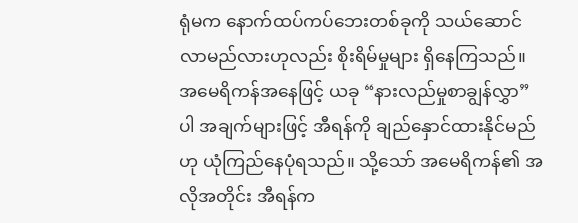ရုံမက နောက်ထပ်ကပ်ဘေးတစ်ခုကို သယ်ဆောင်လာမည်လားဟုလည်း စိုးရိမ်မှုများ ရှိနေကြသည်။ အမေရိကန်အနေဖြင့် ယခု “နားလည်မှုစာချွန်လွှာ” ပါ အချက်များဖြင့် အီရန်ကို ချည်နှောင်ထားနိုင်မည်ဟု ယုံကြည်နေပုံရသည်။ သို့သော် အမေရိကန်၏ အလိုအတိုင်း အီရန်က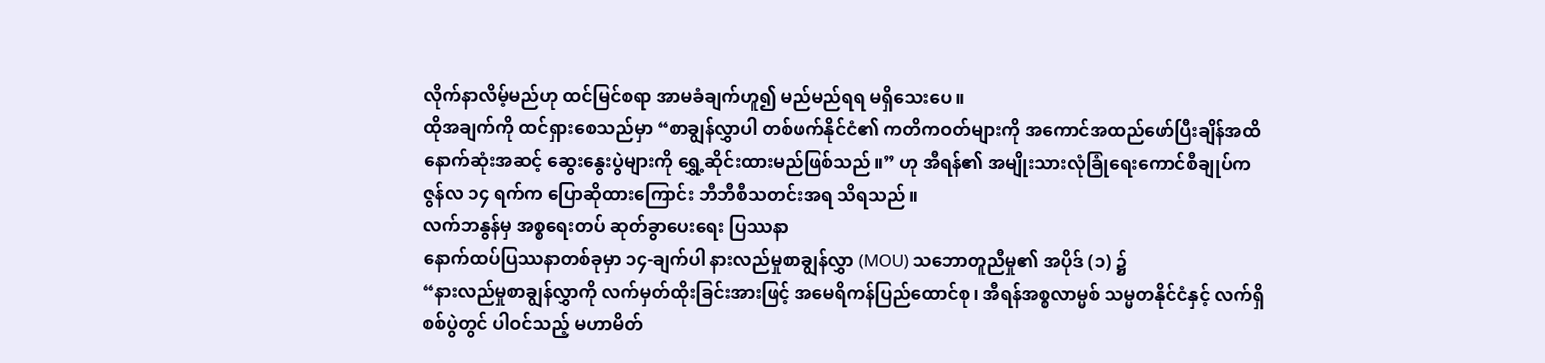လိုက်နာလိမ့်မည်ဟု ထင်မြင်စရာ အာမခံချက်ဟူ၍ မည်မည်ရရ မရှိသေးပေ။
ထိုအချက်ကို ထင်ရှားစေသည်မှာ “စာချွန်လွှာပါ တစ်ဖက်နိုင်ငံ၏ ကတိကဝတ်များကို အကောင်အထည်ဖော်ပြီးချိန်အထိ နောက်ဆုံးအဆင့် ဆွေးနွေးပွဲများကို ရွှေ့ဆိုင်းထားမည်ဖြစ်သည်။” ဟု အီရန်၏ အမျိုးသားလုံခြုံရေးကောင်စီချုပ်က ဇွန်လ ၁၄ ရက်က ပြောဆိုထားကြောင်း ဘီဘီစီသတင်းအရ သိရသည်။
လက်ဘနွန်မှ အစ္စရေးတပ် ဆုတ်ခွာပေးရေး ပြဿနာ
နောက်ထပ်ပြဿနာတစ်ခုမှာ ၁၄-ချက်ပါ နားလည်မှုစာချွန်လွှာ (MOU) သဘောတူညီမှု၏ အပိုဒ် (၁) ၌
“နားလည်မှုစာချွန်လွှာကို လက်မှတ်ထိုးခြင်းအားဖြင့် အမေရိကန်ပြည်ထောင်စု၊ အီရန်အစ္စလာမ္မစ် သမ္မတနိုင်ငံနှင့် လက်ရှိစစ်ပွဲတွင် ပါဝင်သည့် မဟာမိတ်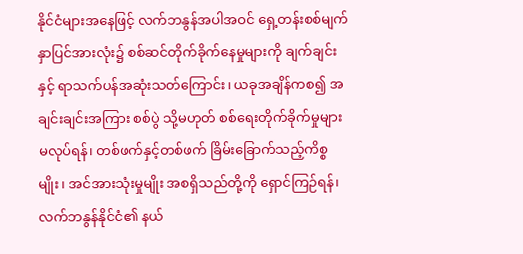နိုင်ငံများအနေဖြင့် လက်ဘနွန်အပါအဝင် ရှေ့တန်းစစ်မျက်နှာပြင်အားလုံး၌ စစ်ဆင်တိုက်ခိုက်နေမှုများကို ချက်ချင်းနှင့် ရာသက်ပန်အဆုံးသတ်ကြောင်း၊ ယခုအချိန်ကစ၍ အချင်းချင်းအကြား စစ်ပွဲ သို့မဟုတ် စစ်ရေးတိုက်ခိုက်မှုများ မလုပ်ရန်၊ တစ်ဖက်နှင့်တစ်ဖက် ခြိမ်းခြောက်သည့်ကိစ္စမျိုး၊ အင်အားသုံးမှုမျိုး အစရှိသည်တို့ကို ရှောင်ကြဉ်ရန်၊ လက်ဘနွန်နိုင်ငံ၏ နယ်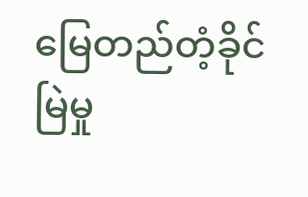မြေတည်တံ့ခိုင်မြဲမှု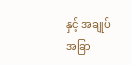နှင့် အချုပ်အခြာ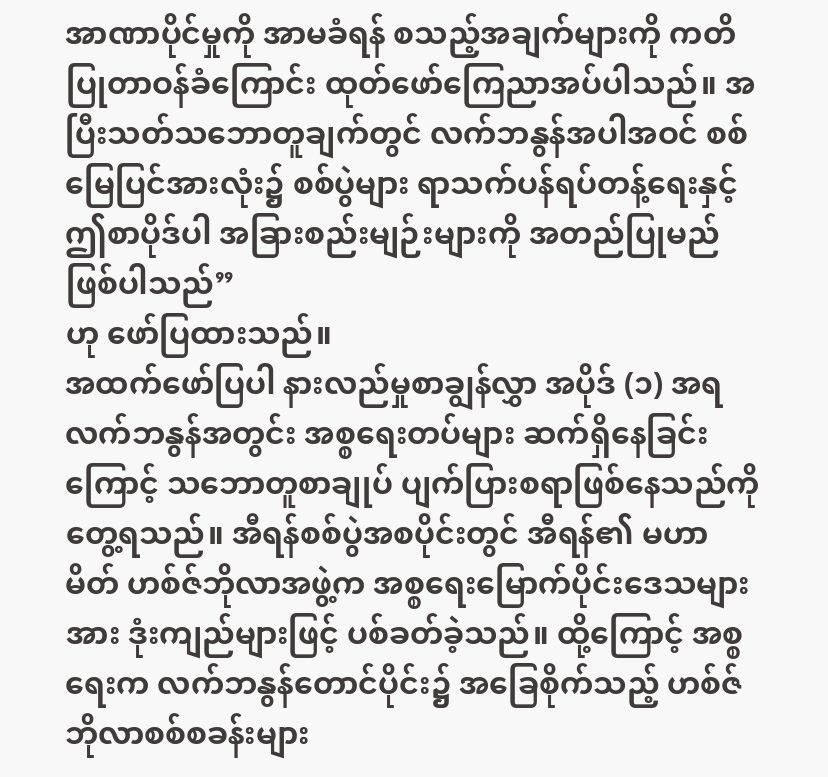အာဏာပိုင်မှုကို အာမခံရန် စသည့်အချက်များကို ကတိပြုတာဝန်ခံကြောင်း ထုတ်ဖော်ကြေညာအပ်ပါသည်။ အပြီးသတ်သဘောတူချက်တွင် လက်ဘနွန်အပါအဝင် စစ်မြေပြင်အားလုံး၌ စစ်ပွဲများ ရာသက်ပန်ရပ်တန့်ရေးနှင့် ဤစာပိုဒ်ပါ အခြားစည်းမျဉ်းများကို အတည်ပြုမည် ဖြစ်ပါသည်”
ဟု ဖော်ပြထားသည်။
အထက်ဖော်ပြပါ နားလည်မှုစာချွန်လွှာ အပိုဒ် (၁) အရ လက်ဘနွန်အတွင်း အစ္စရေးတပ်များ ဆက်ရှိနေခြင်းကြောင့် သဘောတူစာချုပ် ပျက်ပြားစရာဖြစ်နေသည်ကို တွေ့ရသည်။ အီရန်စစ်ပွဲအစပိုင်းတွင် အီရန်၏ မဟာမိတ် ဟစ်ဇ်ဘိုလာအဖွဲ့က အစ္စရေးမြောက်ပိုင်းဒေသများအား ဒုံးကျည်များဖြင့် ပစ်ခတ်ခဲ့သည်။ ထို့ကြောင့် အစ္စရေးက လက်ဘနွန်တောင်ပိုင်း၌ အခြေစိုက်သည့် ဟစ်ဇ်ဘိုလာစစ်စခန်းများ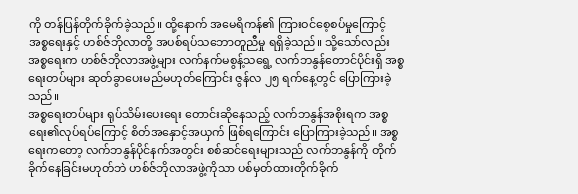ကို တန်ပြန်တိုက်ခိုက်ခဲ့သည်။ ထို့နောက် အမေရိကန်၏ ကြားဝင်စေ့စပ်မှုကြောင့် အစ္စရေးနှင့် ဟစ်ဇ်ဘိုလာတို့ အပစ်ရပ်သဘောတူညီမှု ရရှိခဲ့သည်။ သို့သော်လည်း အစ္စရေးက ဟစ်ဇ်ဘိုလာအဖွဲ့များ လက်နက်မစွန့်သရွေ့ လက်ဘနွန်တောင်ပိုင်းရှိ အစ္စရေးတပ်များ ဆုတ်ခွာပေးမည်မဟုတ်ကြောင်း ဇွန်လ ၂၅ ရက်နေ့တွင် ပြောကြားခဲ့သည်။
အစ္စရေးတပ်များ ရုပ်သိမ်းပေးရေး တောင်းဆိုနေသည့် လက်ဘနွန်အစိုးရက အစ္စရေး၏လုပ်ရပ်ကြောင့် စိတ်အနှောင့်အယှက် ဖြစ်ရကြောင်း ပြောကြားခဲ့သည်။ အစ္စရေးကတော့ လက်ဘနွန်ပိုင်နက်အတွင်း စစ်ဆင်ရေးများသည် လက်ဘနွန်ကို တိုက်ခိုက်နေခြင်းမဟုတ်ဘဲ ဟစ်ဇ်ဘိုလာအဖွဲ့ကိုသာ ပစ်မှတ်ထားတိုက်ခိုက်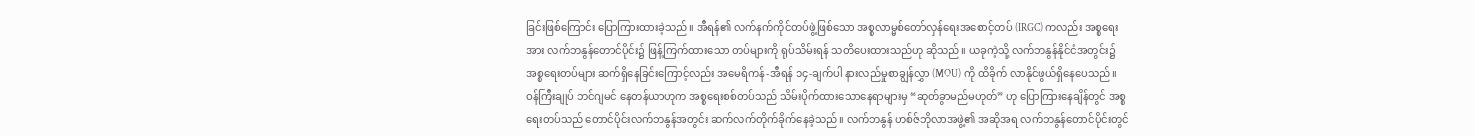ခြင်းဖြစ်ကြောင်း ပြောကြားထားခဲ့သည်။ အီရန်၏ လက်နက်ကိုင်တပ်ဖွဲ့ဖြစ်သော အစ္စလာမ္မစ်တော်လှန်ရေးအစောင့်တပ် (IRGC) ကလည်း အစ္စရေးအား လက်ဘနွန်တောင်ပိုင်း၌ ဖြန့်ကြက်ထားသော တပ်များကို ရုပ်သိမ်းရန် သတိပေးထားသည်ဟု ဆိုသည်။ ယခုကဲ့သို့ လက်ဘနွန်နိုင်ငံအတွင်း၌ အစ္စရေးတပ်များ ဆက်ရှိနေခြင်းကြောင့်လည်း အမေရိကန်-အီရန် ၁၄-ချက်ပါ နားလည်မှုစာချွန်လွှာ (MOU) ကို ထိခိုက် လာနိုင်ဖွယ်ရှိနေပေသည်။
ဝန်ကြီးချုပ် ဘင်ဂျမင် နေတန်ယာဟုက အစ္စရေးစစ်တပ်သည် သိမ်းပိုက်ထားသောနေရာများမှ “ဆုတ်ခွာမည်မဟုတ်” ဟု ပြောကြားနေချိန်တွင် အစ္စရေးတပ်သည် တောင်ပိုင်းလက်ဘနွန်အတွင်း ဆက်လက်တိုက်ခိုက်နေခဲ့သည်။ လက်ဘနွန် ဟစ်ဇ်ဘိုလာအဖွဲ့၏ အဆိုအရ လက်ဘနွန်တောင်ပိုင်းတွင်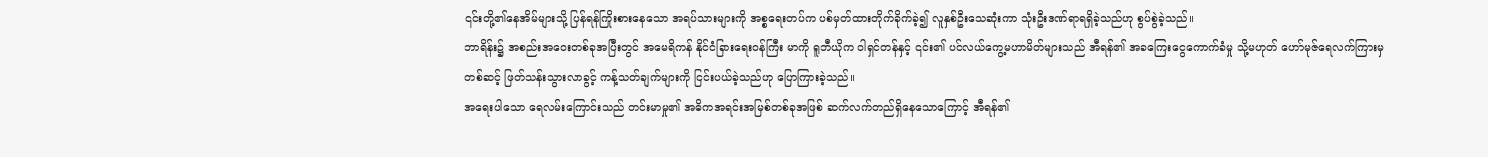၎င်းတို့၏နေအိမ်များသို့ ပြန်ရန်ကြိုးစားနေသော အရပ်သားများကို အစ္စရေးတပ်က ပစ်မှတ်ထားတိုက်ခိုက်ခဲ့၍ လူနှစ်ဦးသေဆုံးကာ သုံးဦးဒဏ်ရာရရှိခဲ့သည်ဟု စွပ်စွဲခဲ့သည်။
ဘာရိန်း၌ အစည်းအဝေးတစ်ခုအပြီးတွင် အမေရိကန် နိုင်ငံခြားရေးဝန်ကြီး မာကို ရူဘီယိုက ဝါရှင်တန်နှင့် ၎င်း၏ ပင်လယ်ကွေ့မဟာမိတ်များသည် အီရန်၏ အခကြေးငွေကောက်ခံမှု သို့မဟုတ် ဟော်မုဇ်ရေလက်ကြားမှတစ်ဆင့် ဖြတ်သန်းသွားလာခွင့် ကန့်သတ်ချက်များကို ငြင်းပယ်ခဲ့သည်ဟု ပြောကြားခဲ့သည်။
အရေးပါသော ရေလမ်းကြောင်းသည် တင်းမာမှု၏ အဓိကအရင်းအမြစ်တစ်ခုအဖြစ် ဆက်လက်တည်ရှိနေသောကြောင့် အီရန်၏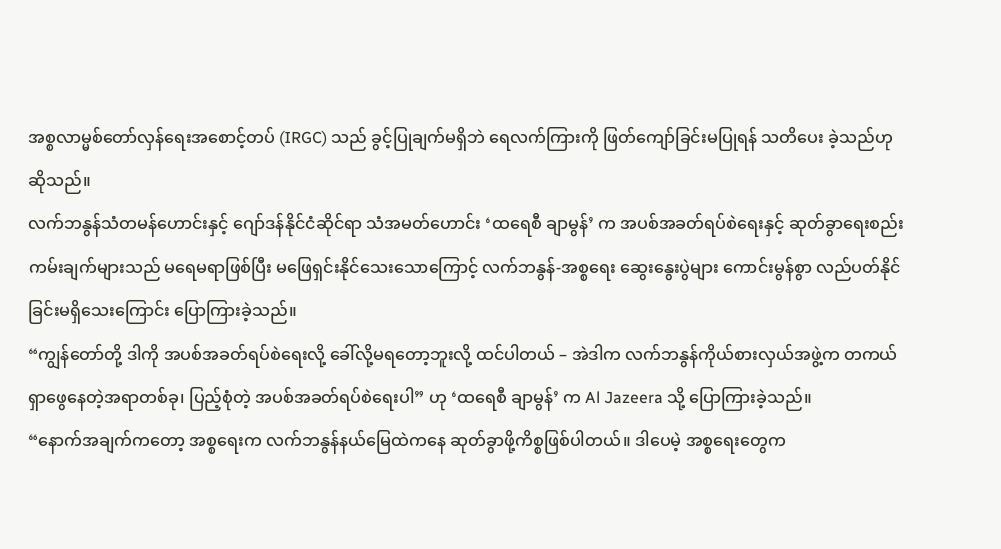အစ္စလာမ္မစ်တော်လှန်ရေးအစောင့်တပ် (IRGC) သည် ခွင့်ပြုချက်မရှိဘဲ ရေလက်ကြားကို ဖြတ်ကျော်ခြင်းမပြုရန် သတိပေး ခဲ့သည်ဟု ဆိုသည်။
လက်ဘနွန်သံတမန်ဟောင်းနှင့် ဂျော်ဒန်နိုင်ငံဆိုင်ရာ သံအမတ်ဟောင်း ‘ထရေစီ ချာမွန်’ က အပစ်အခတ်ရပ်စဲရေးနှင့် ဆုတ်ခွာရေးစည်းကမ်းချက်များသည် မရေမရာဖြစ်ပြီး မဖြေရှင်းနိုင်သေးသောကြောင့် လက်ဘနွန်-အစ္စရေး ဆွေးနွေးပွဲများ ကောင်းမွန်စွာ လည်ပတ်နိုင်ခြင်းမရှိသေးကြောင်း ပြောကြားခဲ့သည်။
“ကျွန်တော်တို့ ဒါကို အပစ်အခတ်ရပ်စဲရေးလို့ ခေါ်လို့မရတော့ဘူးလို့ ထင်ပါတယ် – အဲဒါက လက်ဘနွန်ကိုယ်စားလှယ်အဖွဲ့က တကယ်ရှာဖွေနေတဲ့အရာတစ်ခု၊ ပြည့်စုံတဲ့ အပစ်အခတ်ရပ်စဲရေးပါ” ဟု ‘ထရေစီ ချာမွန်’ က Al Jazeera သို့ ပြောကြားခဲ့သည်။
“နောက်အချက်ကတော့ အစ္စရေးက လက်ဘနွန်နယ်မြေထဲကနေ ဆုတ်ခွာဖို့ကိစ္စဖြစ်ပါတယ်။ ဒါပေမဲ့ အစ္စရေးတွေက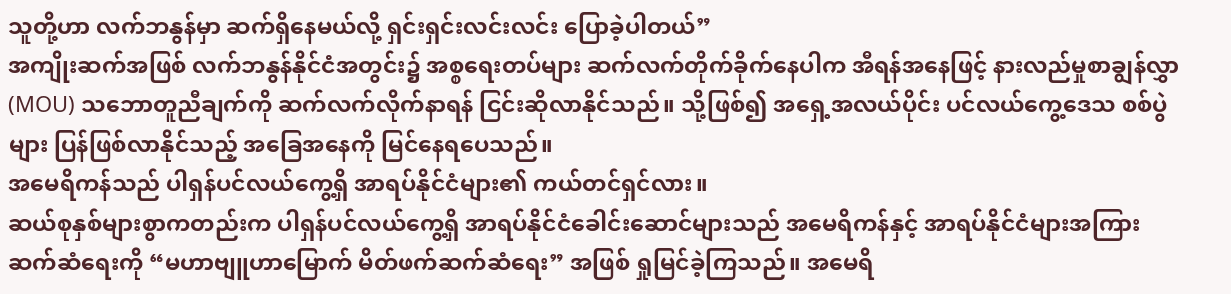သူတို့ဟာ လက်ဘနွန်မှာ ဆက်ရှိနေမယ်လို့ ရှင်းရှင်းလင်းလင်း ပြောခဲ့ပါတယ်”
အကျိုးဆက်အဖြစ် လက်ဘနွန်နိုင်ငံအတွင်း၌ အစ္စရေးတပ်များ ဆက်လက်တိုက်ခိုက်နေပါက အီရန်အနေဖြင့် နားလည်မှုစာချွန်လွှာ (MOU) သဘောတူညီချက်ကို ဆက်လက်လိုက်နာရန် ငြင်းဆိုလာနိုင်သည်။ သို့ဖြစ်၍ အရှေ့အလယ်ပိုင်း ပင်လယ်ကွေ့ဒေသ စစ်ပွဲများ ပြန်ဖြစ်လာနိုင်သည့် အခြေအနေကို မြင်နေရပေသည်။
အမေရိကန်သည် ပါရှန်ပင်လယ်ကွေ့ရှိ အာရပ်နိုင်ငံများ၏ ကယ်တင်ရှင်လား။
ဆယ်စုနှစ်များစွာကတည်းက ပါရှန်ပင်လယ်ကွေ့ရှိ အာရပ်နိုင်ငံခေါင်းဆောင်များသည် အမေရိကန်နှင့် အာရပ်နိုင်ငံများအကြား ဆက်ဆံရေးကို “မဟာဗျူဟာမြောက် မိတ်ဖက်ဆက်ဆံရေး” အဖြစ် ရှုမြင်ခဲ့ကြသည်။ အမေရိ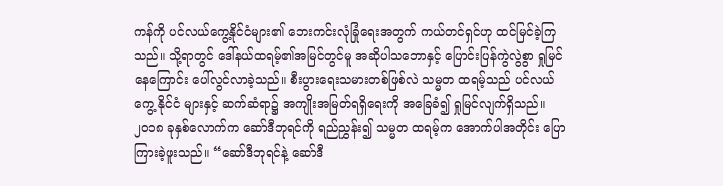ကန်ကို ပင်လယ်ကွေ့နိုင်ငံများ၏ ဘေးကင်းလုံခြုံရေးအတွက် ကယ်တင်ရှင်ဟု ထင်မြင်ခဲ့ကြသည်။ သို့ရာတွင် ဒေါ်နယ်ထရမ့်၏အမြင်တွင်မူ အဆိုပါသဘောနှင့် ပြောင်းပြန်ကွဲလွဲစွာ ရှုမြင်နေကြောင်း ပေါ်လွင်လာခဲ့သည်။ စီးပွားရေးသမားတစ်ဖြစ်လဲ သမ္မတ ထရမ့်သည် ပင်လယ်ကွေ့ နိုင်ငံ များနှင့် ဆက်ဆံရာ၌ အကျိုးအမြတ်ရရှိရေးကို အခြေခံ၍ ရှုမြင်လျက်ရှိသည်။
၂၀၁၈ ခုနှစ်လောက်က ဆော်ဒီဘုရင်ကို ရည်ညွှန်း၍ သမ္မတ ထရမ့်က အောက်ပါအတိုင်း ပြောကြားခဲ့ဖူးသည်။ “ဆော်ဒီဘုရင်နဲ့ ဆော်ဒီ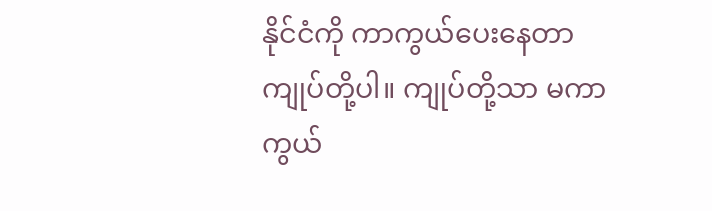နိုင်ငံကို ကာကွယ်ပေးနေတာ ကျုပ်တို့ပါ။ ကျုပ်တို့သာ မကာကွယ်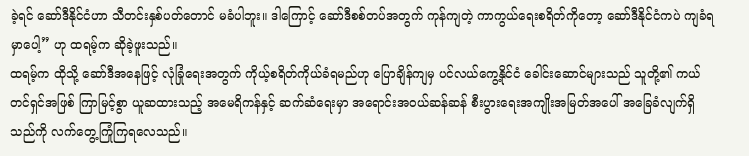ခဲ့ရင် ဆော်ဒီနိုင်ငံဟာ သီတင်းနှစ်ပတ်တောင် မခံပါဘူး။ ဒါကြောင့် ဆော်ဒီစစ်တပ်အတွက် ကုန်ကျတဲ့ ကာကွယ်ရေးစရိတ်ကိုတော့ ဆော်ဒီနိုင်ငံကပဲ ကျခံရမှာပေါ့” ဟု ထရမ့်က ဆိုခဲ့ဖူးသည်။
ထရမ့်က ထိုသို့ ဆော်ဒီအနေဖြင့် လုံခြုံရေးအတွက် ကိုယ့်စရိတ်ကိုယ်ခံရမည်ဟု ပြောချိန်ကျမှ ပင်လယ်ကွေ့နိုင်ငံ ခေါင်းဆောင်များသည် သူတို့၏ ကယ်တင်ရှင်အဖြစ် ကြာမြင့်စွာ ယူဆထားသည့် အမေရိကန်နှင့် ဆက်ဆံရေးမှာ အရောင်းအဝယ်ဆန်ဆန် စီးပွားရေးအကျိုးအမြတ်အပေါ် အခြေခံလျက်ရှိသည်ကို လက်တွေ့ကြုံကြရလေသည်။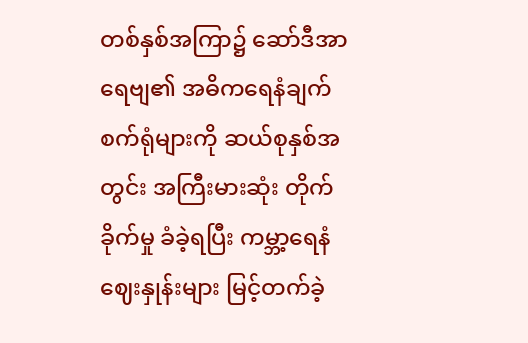တစ်နှစ်အကြာ၌ ဆော်ဒီအာရေဗျ၏ အဓိကရေနံချက်စက်ရုံများကို ဆယ်စုနှစ်အတွင်း အကြီးမားဆုံး တိုက်ခိုက်မှု ခံခဲ့ရပြီး ကမ္ဘာ့ရေနံဈေးနှုန်းများ မြင့်တက်ခဲ့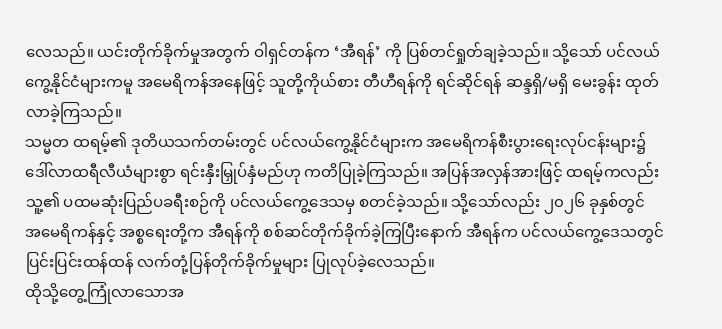လေသည်။ ယင်းတိုက်ခိုက်မှုအတွက် ဝါရှင်တန်က ‘အီရန်’ ကို ပြစ်တင်ရှုတ်ချခဲ့သည်။ သို့သော် ပင်လယ်ကွေ့နိုင်ငံများကမူ အမေရိကန်အနေဖြင့် သူတို့ကိုယ်စား တီဟီရန်ကို ရင်ဆိုင်ရန် ဆန္ဒရှိ/မရှိ မေးခွန်း ထုတ်လာခဲ့ကြသည်။
သမ္မတ ထရမ့်၏ ဒုတိယသက်တမ်းတွင် ပင်လယ်ကွေ့နိုင်ငံများက အမေရိကန်စီးပွားရေးလုပ်ငန်းများ၌ ဒေါ်လာထရီလီယံများစွာ ရင်းနှီးမြှုပ်နှံမည်ဟု ကတိပြုခဲ့ကြသည်။ အပြန်အလှန်အားဖြင့် ထရမ့်ကလည်း သူ့၏ ပထမဆုံးပြည်ပခရီးစဉ်ကို ပင်လယ်ကွေ့ဒေသမှ စတင်ခဲ့သည်။ သို့သော်လည်း ၂၀၂၆ ခုနှစ်တွင် အမေရိကန်နှင့် အစ္စရေးတို့က အီရန်ကို စစ်ဆင်တိုက်ခိုက်ခဲ့ကြပြီးနောက် အီရန်က ပင်လယ်ကွေ့ဒေသတွင် ပြင်းပြင်းထန်ထန် လက်တုံ့ပြန်တိုက်ခိုက်မှုများ ပြုလုပ်ခဲ့လေသည်။
ထိုသို့တွေ့ကြုံလာသောအ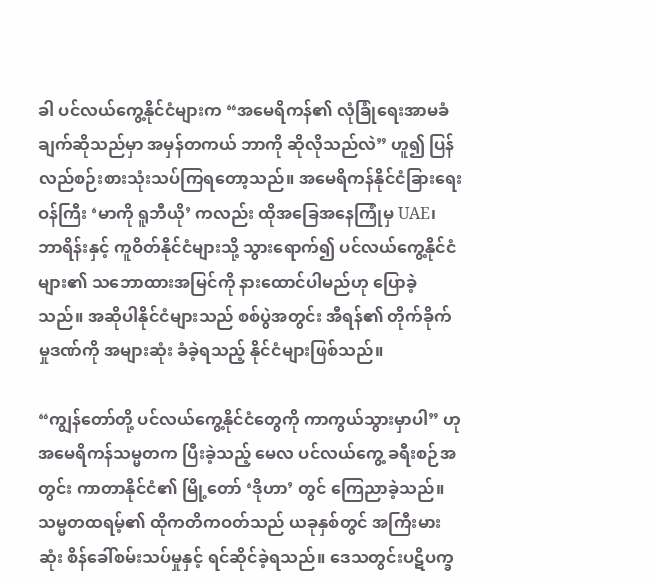ခါ ပင်လယ်ကွေ့နိုင်ငံများက “အမေရိကန်၏ လုံခြုံရေးအာမခံချက်ဆိုသည်မှာ အမှန်တကယ် ဘာကို ဆိုလိုသည်လဲ” ဟူ၍ ပြန်လည်စဉ်းစားသုံးသပ်ကြရတော့သည်။ အမေရိကန်နိုင်ငံခြားရေးဝန်ကြီး ‘မာကို ရူဘီယို’ ကလည်း ထိုအခြေအနေကြုံမှ UAE၊ ဘာရိန်းနှင့် ကူဝိတ်နိုင်ငံများသို့ သွားရောက်၍ ပင်လယ်ကွေ့နိုင်ငံများ၏ သဘောထားအမြင်ကို နားထောင်ပါမည်ဟု ပြောခဲ့သည်။ အဆိုပါနိုင်ငံများသည် စစ်ပွဲအတွင်း အီရန်၏ တိုက်ခိုက်မှုဒဏ်ကို အများဆုံး ခံခဲ့ရသည့် နိုင်ငံများဖြစ်သည်။

“ကျွန်တော်တို့ ပင်လယ်ကွေ့နိုင်ငံတွေကို ကာကွယ်သွားမှာပါ” ဟု အမေရိကန်သမ္မတက ပြီးခဲ့သည့် မေလ ပင်လယ်ကွေ့ ခရီးစဉ်အတွင်း ကာတာနိုင်ငံ၏ မြို့တော် ‘ဒိုဟာ’ တွင် ကြေညာခဲ့သည်။ သမ္မတထရမ့်၏ ထိုကတိကဝတ်သည် ယခုနှစ်တွင် အကြီးမားဆုံး စိန်ခေါ်စမ်းသပ်မှုနှင့် ရင်ဆိုင်ခဲ့ရသည်။ ဒေသတွင်းပဋိပက္ခ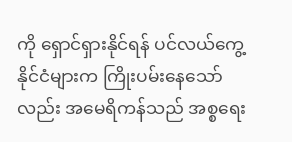ကို ရှောင်ရှားနိုင်ရန် ပင်လယ်ကွေ့နိုင်ငံများက ကြိုးပမ်းနေသော်လည်း အမေရိကန်သည် အစ္စရေး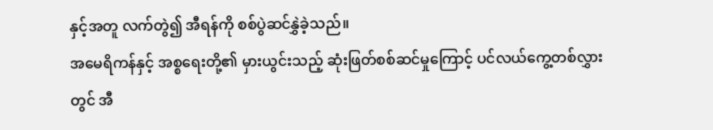နှင့်အတူ လက်တွဲ၍ အီရန်ကို စစ်ပွဲဆင်နွှဲခဲ့သည်။
အမေရိကန်နှင့် အစ္စရေးတို့၏ မှားယွင်းသည့် ဆုံးဖြတ်စစ်ဆင်မှုကြောင့် ပင်လယ်ကွေ့တစ်လွှားတွင် အီ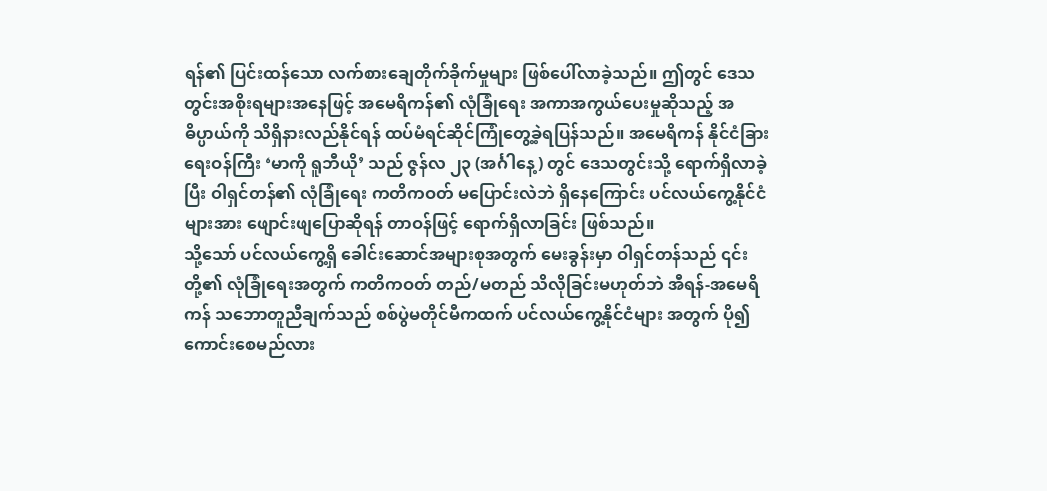ရန်၏ ပြင်းထန်သော လက်စားချေတိုက်ခိုက်မှုများ ဖြစ်ပေါ်လာခဲ့သည်။ ဤတွင် ဒေသတွင်းအစိုးရများအနေဖြင့် အမေရိကန်၏ လုံခြုံရေး အကာအကွယ်ပေးမှုဆိုသည့် အဓိပ္ပာယ်ကို သိရှိနားလည်နိုင်ရန် ထပ်မံရင်ဆိုင်ကြုံတွေ့ခဲ့ရပြန်သည်။ အမေရိကန် နိုင်ငံခြားရေးဝန်ကြီး ‘မာကို ရူဘီယို’ သည် ဇွန်လ ၂၃ (အင်္ဂါနေ့) တွင် ဒေသတွင်းသို့ ရောက်ရှိလာခဲ့ပြီး ဝါရှင်တန်၏ လုံခြုံရေး ကတိကဝတ် မပြောင်းလဲဘဲ ရှိနေကြောင်း ပင်လယ်ကွေ့နိုင်ငံများအား ဖျောင်းဖျပြောဆိုရန် တာဝန်ဖြင့် ရောက်ရှိလာခြင်း ဖြစ်သည်။
သို့သော် ပင်လယ်ကွေ့ရှိ ခေါင်းဆောင်အများစုအတွက် မေးခွန်းမှာ ဝါရှင်တန်သည် ၎င်းတို့၏ လုံခြုံရေးအတွက် ကတိကဝတ် တည်/မတည် သိလိုခြင်းမဟုတ်ဘဲ အီရန်-အမေရိကန် သဘောတူညီချက်သည် စစ်ပွဲမတိုင်မီကထက် ပင်လယ်ကွေ့နိုင်ငံများ အတွက် ပို၍ ကောင်းစေမည်လား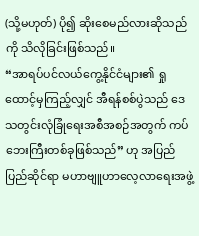(သို့မဟုတ်) ပို၍ ဆိုးစေမည်လားဆိုသည်ကို သိလိုခြင်းဖြစ်သည်။
“အာရပ်ပင်လယ်ကွေ့နိုင်ငံများ၏ ရှုထောင့်မှကြည့်လျှင် အီရန်စစ်ပွဲသည် ဒေသတွင်းလုံခြုံရေးအစီအစဉ်အတွက် ကပ်ဘေးကြီးတစ်ခုဖြစ်သည်” ဟု အပြည်ပြည်ဆိုင်ရာ မဟာဗျူဟာလေ့လာရေးအဖွဲ့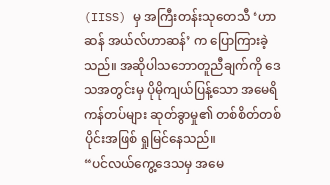(IISS) မှ အကြီးတန်းသုတေသီ ‘ဟာဆန် အယ်လ်ဟာဆန်’ က ပြောကြားခဲ့သည်။ အဆိုပါသဘောတူညီချက်ကို ဒေသအတွင်းမှ ပိုမိုကျယ်ပြန့်သော အမေရိကန်တပ်များ ဆုတ်ခွာမှု၏ တစ်စိတ်တစ်ပိုင်းအဖြစ် ရှုမြင်နေသည်။
“ပင်လယ်ကွေ့ဒေသမှ အမေ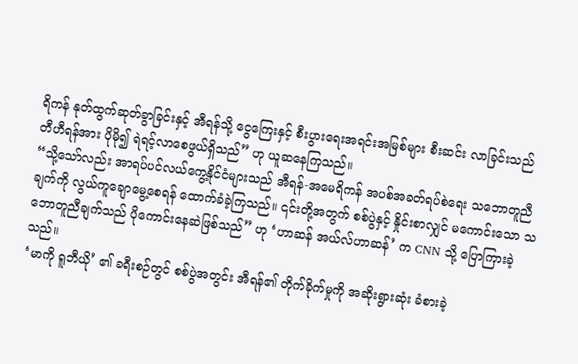ရိကန် နုတ်ထွက်ဆုတ်ခွာခြင်းနှင့် အီရန်သို့ ငွေကြေးနှင့် စီးပွားရေးအရင်းအမြစ်များ စီးဆင်း လာခြင်းသည် တီဟီရန်အား ပိုမို၍ ရဲရင့်လာစေဖွယ်ရှိသည်” ဟု ယူဆနေကြသည်။
“သို့သော်လည်း အာရပ်ပင်လယ်ကွေ့နိုင်ငံများသည် အီရန်-အမေရိကန် အပစ်အခတ်ရပ်စဲရေး သဘောတူညီချက်ကို လွယ်ကူချောမွေ့စေရန် ထောက်ခံခဲ့ကြသည်။ ၎င်းတို့အတွက် စစ်ပွဲနှင့် နှိုင်းစာလျှင် မကောင်းသော သဘောတူညီချက်သည် ပိုကောင်းနေဆဲဖြစ်သည်” ဟု ‘ဟာဆန် အယ်လ်ဟာဆန်’ က CNN သို့ ပြောကြားခဲ့သည်။
‘မာကို ရူဘီယို’ ၏ ခရီးစဉ်တွင် စစ်ပွဲအတွင်း အီရန်၏ တိုက်ခိုက်မှုကို အဆိုးရွားဆုံး ခံစားခဲ့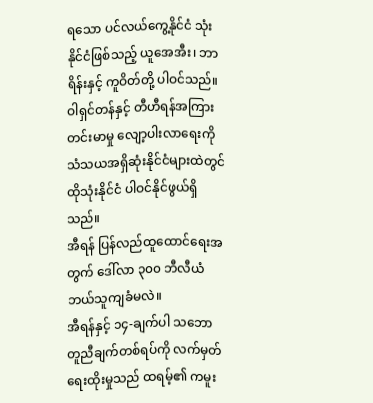ရသော ပင်လယ်ကွေ့နိုင်ငံ သုံးနိုင်ငံဖြစ်သည့် ယူအေအီး၊ ဘာရိန်းနှင့် ကူဝိတ်တို့ ပါဝင်သည်။ ဝါရှင်တန်နှင့် တီဟီရန်အကြား တင်းမာမှု လျော့ပါးလာရေးကို သံသယအရှိဆုံးနိုင်ငံများထဲတွင် ထိုသုံးနိုင်ငံ ပါဝင်နိုင်ဖွယ်ရှိသည်။
အီရန် ပြန်လည်ထူထောင်ရေးအတွက် ဒေါ်လာ ၃၀၀ ဘီလီယံ ဘယ်သူကျခံမလဲ။
အီရန်နှင့် ၁၄-ချက်ပါ သဘောတူညီချက်တစ်ရပ်ကို လက်မှတ်ရေးထိုးမှုသည် ထရမ့်၏ ကမူး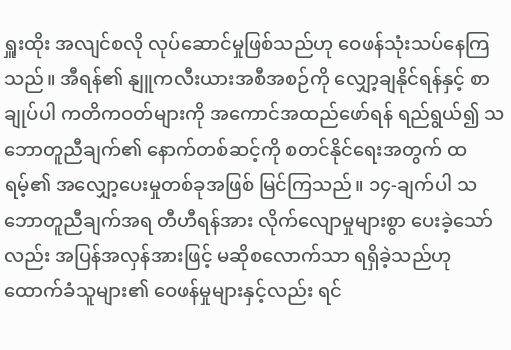ရှူးထိုး အလျင်စလို လုပ်ဆောင်မှုဖြစ်သည်ဟု ဝေဖန်သုံးသပ်နေကြသည်။ အီရန်၏ နျူကလီးယားအစီအစဉ်ကို လျှော့ချနိုင်ရန်နှင့် စာချုပ်ပါ ကတိကဝတ်များကို အကောင်အထည်ဖော်ရန် ရည်ရွယ်၍ သဘောတူညီချက်၏ နောက်တစ်ဆင့်ကို စတင်နိုင်ရေးအတွက် ထရမ့်၏ အလျှော့ပေးမှုတစ်ခုအဖြစ် မြင်ကြသည်။ ၁၄-ချက်ပါ သဘောတူညီချက်အရ တီဟီရန်အား လိုက်လျောမှုများစွာ ပေးခဲ့သော်လည်း အပြန်အလှန်အားဖြင့် မဆိုစလောက်သာ ရရှိခဲ့သည်ဟု ထောက်ခံသူများ၏ ဝေဖန်မှုများနှင့်လည်း ရင်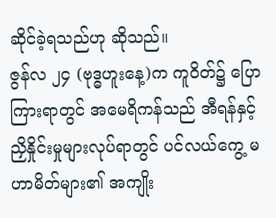ဆိုင်ခဲ့ရသည်ဟု ဆိုသည်။
ဇွန်လ ၂၄ (ဗုဒ္ဓဟူးနေ့)က ကူဝိတ်၌ ပြောကြားရာတွင် အမေရိကန်သည် အီရန်နှင့် ညှိနှိုင်းမှုများလုပ်ရာတွင် ပင်လယ်ကွေ့ မဟာမိတ်များ၏ အကျိုး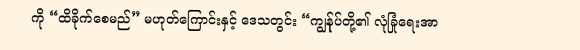ကို “ထိခိုက်စေမည်” မဟုတ်ကြောင်းနှင့် ဒေသတွင်း “ကျွန်ုပ်တို့၏ လုံခြုံရေးအာ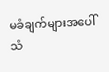မခံချက်များအပေါ် သံ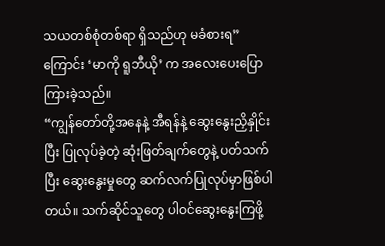သယတစ်စုံတစ်ရာ ရှိသည်ဟု မခံစားရ” ကြောင်း ‘မာကို ရူဘီယို’ က အလေးပေးပြောကြားခဲ့သည်။
“ကျွန်တော်တို့အနေနဲ့ အီရန်နဲ့ ဆွေးနွေးညှိနှိုင်းပြီး ပြုလုပ်ခဲ့တဲ့ ဆုံးဖြတ်ချက်တွေနဲ့ ပတ်သက်ပြီး ဆွေးနွေးမှုတွေ ဆက်လက်ပြုလုပ်မှာဖြစ်ပါတယ်။ သက်ဆိုင်သူတွေ ပါဝင်ဆွေးနွေးကြဖို့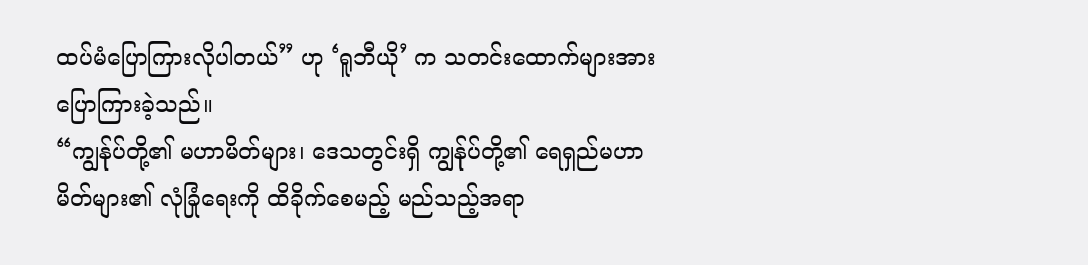ထပ်မံပြောကြားလိုပါတယ်” ဟု ‘ရူဘီယို’ က သတင်းထောက်များအား ပြောကြားခဲ့သည်။
“ကျွန်ုပ်တို့၏ မဟာမိတ်များ၊ ဒေသတွင်းရှိ ကျွန်ုပ်တို့၏ ရေရှည်မဟာမိတ်များ၏ လုံခြုံရေးကို ထိခိုက်စေမည့် မည်သည့်အရာ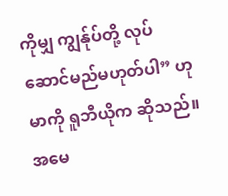ကိုမျှ ကျွန်ုပ်တို့ လုပ်ဆောင်မည်မဟုတ်ပါ” ဟု မာကို ရူဘီယိုက ဆိုသည်။
အမေ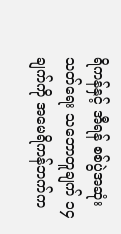ရိကန်နှင့် အီရန် စစ်ပွဲအဆုံးသတ်ရေး သဘောတူချက် ၁၄ ချက်ကို အမေရိကန်ဘက်က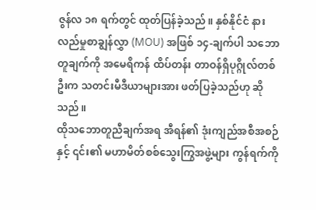ဇွန်လ ၁၈ ရက်တွင် ထုတ်ပြန်ခဲ့သည်။ နှစ်နိုင်ငံ နားလည်မှုစာချွန်လွှာ (MOU) အဖြစ် ၁၄-ချက်ပါ သဘောတူချက်ကို အမေရိကန် ထိပ်တန်း တာဝန်ရှိပုဂ္ဂိုလ်တစ်ဦးက သတင်းမီဒီယာများအား ဖတ်ပြခဲ့သည်ဟု ဆိုသည်။
ထိုသဘောတူညီချက်အရ အီရန်၏ ဒုံးကျည်အစီအစဉ်နှင့် ၎င်း၏ မဟာမိတ်စစ်သွေးကြွအဖွဲ့များ ကွန်ရက်ကို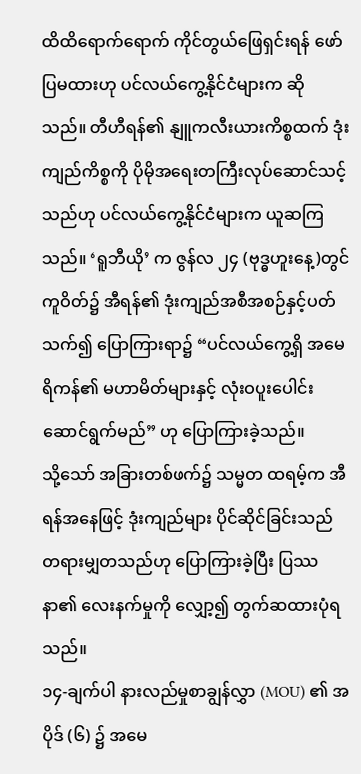ထိထိရောက်ရောက် ကိုင်တွယ်ဖြေရှင်းရန် ဖော်ပြမထားဟု ပင်လယ်ကွေ့နိုင်ငံများက ဆိုသည်။ တီဟီရန်၏ နျူကလီးယားကိစ္စထက် ဒုံးကျည်ကိစ္စကို ပိုမိုအရေးတကြီးလုပ်ဆောင်သင့်သည်ဟု ပင်လယ်ကွေ့နိုင်ငံများက ယူဆကြသည်။ ‘ရူဘီယို’ က ဇွန်လ ၂၄ (ဗုဒ္ဓဟူးနေ့)တွင် ကူဝိတ်၌ အီရန်၏ ဒုံးကျည်အစီအစဉ်နှင့်ပတ်သက်၍ ပြောကြားရာ၌ “ပင်လယ်ကွေ့ရှိ အမေရိကန်၏ မဟာမိတ်များနှင့် လုံးဝပူးပေါင်းဆောင်ရွက်မည်” ဟု ပြောကြားခဲ့သည်။
သို့သော် အခြားတစ်ဖက်၌ သမ္မတ ထရမ့်က အီရန်အနေဖြင့် ဒုံးကျည်များ ပိုင်ဆိုင်ခြင်းသည် တရားမျှတသည်ဟု ပြောကြားခဲ့ပြီး ပြဿနာ၏ လေးနက်မှုကို လျှော့၍ တွက်ဆထားပုံရသည်။
၁၄-ချက်ပါ နားလည်မှုစာချွန်လွှာ (MOU) ၏ အပိုဒ် (၆) ၌ အမေ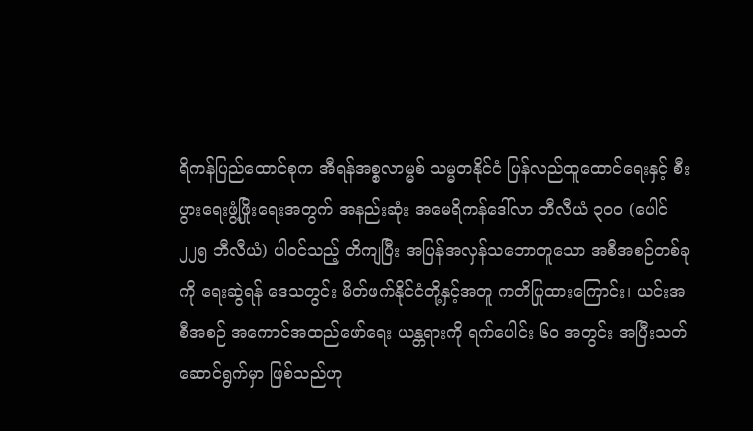ရိကန်ပြည်ထောင်စုက အီရန်အစ္စလာမ္မစ် သမ္မတနိုင်ငံ ပြန်လည်ထူထောင်ရေးနှင့် စီးပွားရေးဖွံ့ဖြိုးရေးအတွက် အနည်းဆုံး အမေရိကန်ဒေါ်လာ ဘီလီယံ ၃၀၀ (ပေါင် ၂၂၅ ဘီလီယံ) ပါဝင်သည့် တိကျပြီး အပြန်အလှန်သဘောတူသော အစီအစဉ်တစ်ခုကို ရေးဆွဲရန် ဒေသတွင်း မိတ်ဖက်နိုင်ငံတို့နှင့်အတူ ကတိပြုထားကြောင်း၊ ယင်းအစီအစဉ် အကောင်အထည်ဖော်ရေး ယန္တရားကို ရက်ပေါင်း ၆၀ အတွင်း အပြီးသတ် ဆောင်ရွက်မှာ ဖြစ်သည်ဟု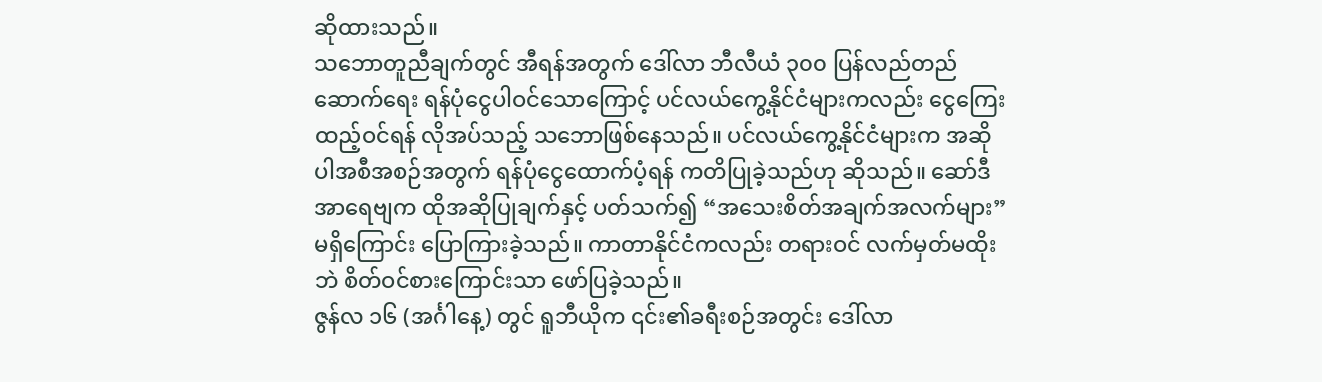ဆိုထားသည်။
သဘောတူညီချက်တွင် အီရန်အတွက် ဒေါ်လာ ဘီလီယံ ၃၀၀ ပြန်လည်တည်ဆောက်ရေး ရန်ပုံငွေပါဝင်သောကြောင့် ပင်လယ်ကွေ့နိုင်ငံများကလည်း ငွေကြေးထည့်ဝင်ရန် လိုအပ်သည့် သဘောဖြစ်နေသည်။ ပင်လယ်ကွေ့နိုင်ငံများက အဆိုပါအစီအစဉ်အတွက် ရန်ပုံငွေထောက်ပံ့ရန် ကတိပြုခဲ့သည်ဟု ဆိုသည်။ ဆော်ဒီအာရေဗျက ထိုအဆိုပြုချက်နှင့် ပတ်သက်၍ “အသေးစိတ်အချက်အလက်များ” မရှိကြောင်း ပြောကြားခဲ့သည်။ ကာတာနိုင်ငံကလည်း တရားဝင် လက်မှတ်မထိုးဘဲ စိတ်ဝင်စားကြောင်းသာ ဖော်ပြခဲ့သည်။
ဇွန်လ ၁၆ (အင်္ဂါနေ့) တွင် ရူဘီယိုက ၎င်း၏ခရီးစဉ်အတွင်း ဒေါ်လာ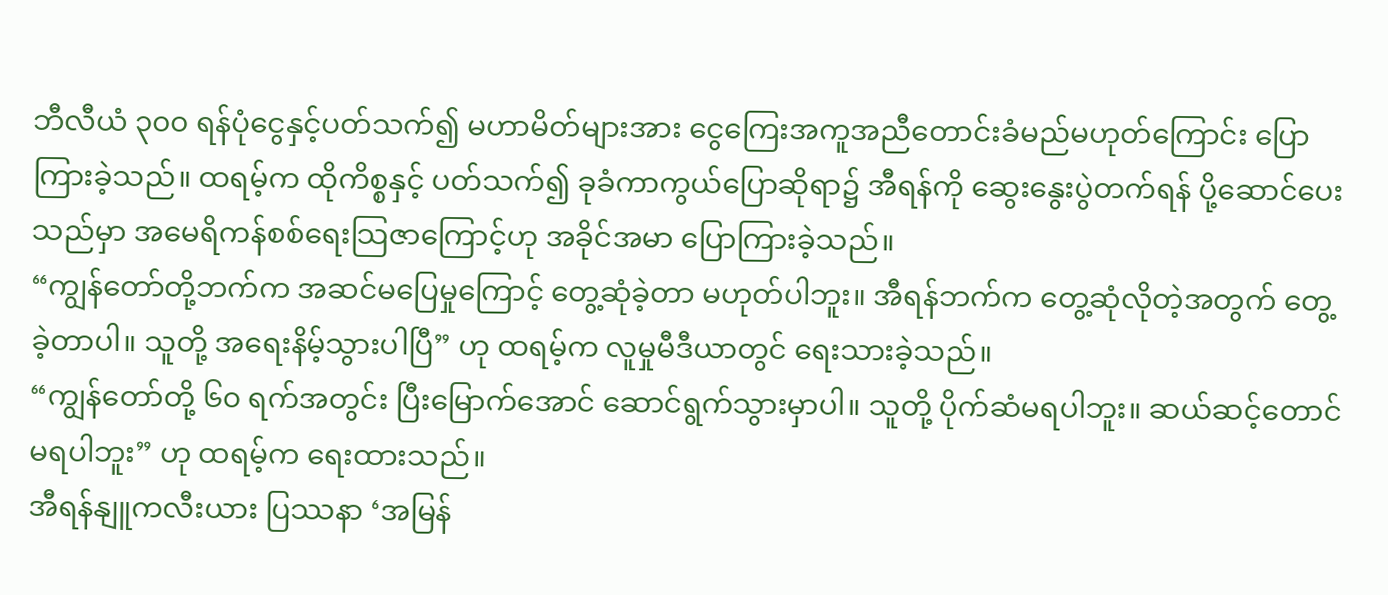ဘီလီယံ ၃၀၀ ရန်ပုံငွေနှင့်ပတ်သက်၍ မဟာမိတ်များအား ငွေကြေးအကူအညီတောင်းခံမည်မဟုတ်ကြောင်း ပြောကြားခဲ့သည်။ ထရမ့်က ထိုကိစ္စနှင့် ပတ်သက်၍ ခုခံကာကွယ်ပြောဆိုရာ၌ အီရန်ကို ဆွေးနွေးပွဲတက်ရန် ပို့ဆောင်ပေးသည်မှာ အမေရိကန်စစ်ရေးသြဇာကြောင့်ဟု အခိုင်အမာ ပြောကြားခဲ့သည်။
“ကျွန်တော်တို့ဘက်က အဆင်မပြေမှုကြောင့် တွေ့ဆုံခဲ့တာ မဟုတ်ပါဘူး။ အီရန်ဘက်က တွေ့ဆုံလိုတဲ့အတွက် တွေ့ခဲ့တာပါ။ သူတို့ အရေးနိမ့်သွားပါပြီ” ဟု ထရမ့်က လူမှုမီဒီယာတွင် ရေးသားခဲ့သည်။
“ကျွန်တော်တို့ ၆၀ ရက်အတွင်း ပြီးမြောက်အောင် ဆောင်ရွက်သွားမှာပါ။ သူတို့ ပိုက်ဆံမရပါဘူး။ ဆယ်ဆင့်တောင် မရပါဘူး” ဟု ထရမ့်က ရေးထားသည်။
အီရန်နျူကလီးယား ပြဿနာ ‘အမြန်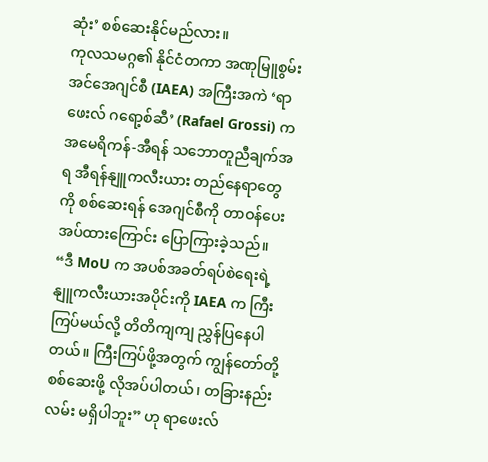ဆုံး’ စစ်ဆေးနိုင်မည်လား။
ကုလသမဂ္ဂ၏ နိုင်ငံတကာ အဏုမြူစွမ်းအင်အေဂျင်စီ (IAEA) အကြီးအကဲ ‘ရာဖေးလ် ဂရော့စ်ဆီ’ (Rafael Grossi) က အမေရိကန်-အီရန် သဘောတူညီချက်အရ အီရန်နျူကလီးယား တည်နေရာတွေကို စစ်ဆေးရန် အေဂျင်စီကို တာဝန်ပေးအပ်ထားကြောင်း ပြောကြားခဲ့သည်။
“ဒီ MoU က အပစ်အခတ်ရပ်စဲရေးရဲ့ နျူကလီးယားအပိုင်းကို IAEA က ကြီးကြပ်မယ်လို့ တိတိကျကျ ညွှန်ပြနေပါတယ်။ ကြီးကြပ်ဖို့အတွက် ကျွန်တော်တို့ စစ်ဆေးဖို့ လိုအပ်ပါတယ်၊ တခြားနည်းလမ်း မရှိပါဘူး” ဟု ရာဖေးလ်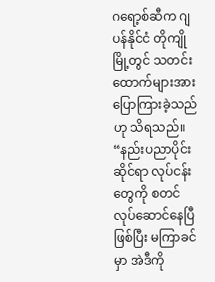ဂရော့စ်ဆီက ဂျပန်နိုင်ငံ တိုကျိုမြို့တွင် သတင်းထောက်များအား ပြောကြားခဲ့သည်ဟု သိရသည်။
“နည်းပညာပိုင်းဆိုင်ရာ လုပ်ငန်းတွေကို စတင်လုပ်ဆောင်နေပြီဖြစ်ပြီး မကြာခင်မှာ အဲဒီကို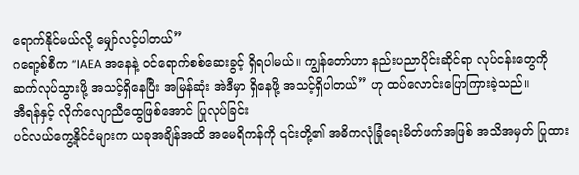ရောက်နိုင်မယ်လို့ မျှော်လင့်ပါတယ်”
ဂရော့စ်စီက “IAEA အနေနဲ့ ဝင်ရောက်စစ်ဆေးခွင့် ရှိရပါမယ်။ ကျွန်တော်ဟာ နည်းပညာပိုင်းဆိုင်ရာ လုပ်ငန်းတွေကို ဆက်လုပ်သွားဖို့ အသင့်ရှိနေပြီး အမြန်ဆုံး အဲဒီမှာ ရှိနေဖို့ အသင့်ရှိပါတယ်” ဟု ထပ်လောင်းပြောကြားခဲ့သည်။
အီရန်နှင့် လိုက်လျောညီထွေဖြစ်အောင် ပြုလုပ်ခြင်း
ပင်လယ်ကွေ့နိုင်ငံများက ယခုအချိန်အထိ အမေရိကန်ကို ၎င်းတို့၏ အဓိကလုံခြုံရေးမိတ်ဖက်အဖြစ် အသိအမှတ် ပြုထား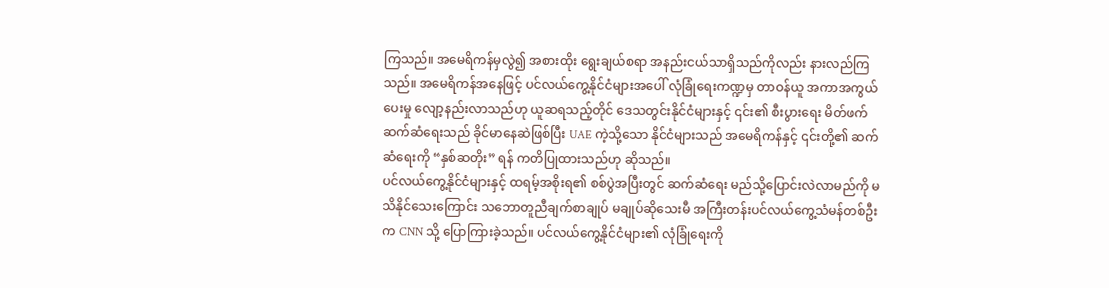ကြသည်။ အမေရိကန်မှလွဲ၍ အစားထိုး ရွေးချယ်စရာ အနည်းငယ်သာရှိသည်ကိုလည်း နားလည်ကြသည်။ အမေရိကန်အနေဖြင့် ပင်လယ်ကွေ့နိုင်ငံများအပေါ် လုံခြုံရေးကဏ္ဍမှ တာဝန်ယူ အကာအကွယ်ပေးမှု လျော့နည်းလာသည်ဟု ယူဆရသည့်တိုင် ဒေသတွင်းနိုင်ငံများနှင့် ၎င်း၏ စီးပွားရေး မိတ်ဖက်ဆက်ဆံရေးသည် ခိုင်မာနေဆဲဖြစ်ပြီး UAE ကဲ့သို့သော နိုင်ငံများသည် အမေရိကန်နှင့် ၎င်းတို့၏ ဆက်ဆံရေးကို “နှစ်ဆတိုး” ရန် ကတိပြုထားသည်ဟု ဆိုသည်။
ပင်လယ်ကွေ့နိုင်ငံများနှင့် ထရမ့်အစိုးရ၏ စစ်ပွဲအပြီးတွင် ဆက်ဆံရေး မည်သို့ပြောင်းလဲလာမည်ကို မသိနိုင်သေးကြောင်း သဘောတူညီချက်စာချုပ် မချုပ်ဆိုသေးမီ အကြီးတန်းပင်လယ်ကွေ့သံမန်တစ်ဦးက CNN သို့ ပြောကြားခဲ့သည်။ ပင်လယ်ကွေ့နိုင်ငံများ၏ လုံခြုံရေးကို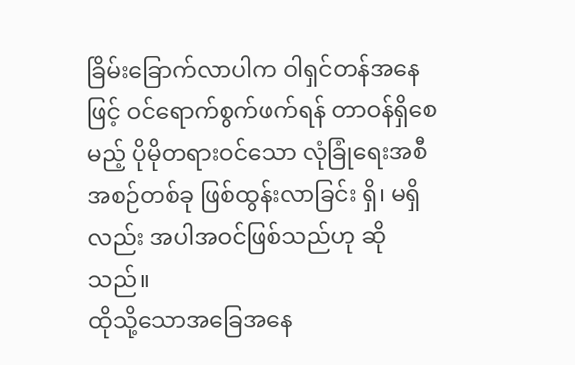ခြိမ်းခြောက်လာပါက ဝါရှင်တန်အနေဖြင့် ဝင်ရောက်စွက်ဖက်ရန် တာဝန်ရှိစေမည့် ပိုမိုတရားဝင်သော လုံခြုံရေးအစီအစဉ်တစ်ခု ဖြစ်ထွန်းလာခြင်း ရှိ၊ မရှိလည်း အပါအဝင်ဖြစ်သည်ဟု ဆိုသည်။
ထိုသို့သောအခြေအနေ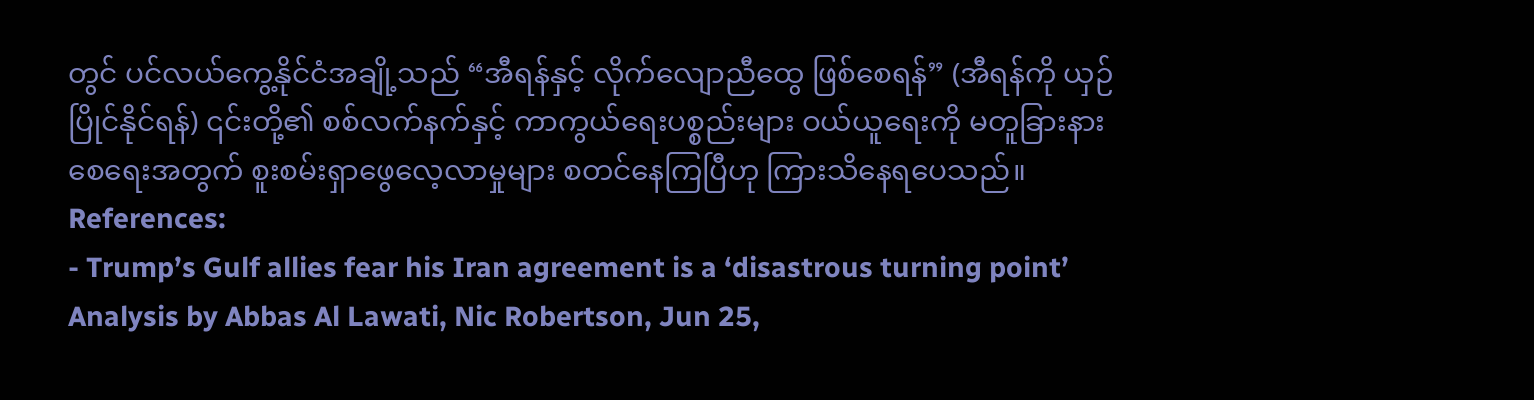တွင် ပင်လယ်ကွေ့နိုင်ငံအချို့သည် “အီရန်နှင့် လိုက်လျောညီထွေ ဖြစ်စေရန်” (အီရန်ကို ယှဉ်ပြိုင်နိုင်ရန်) ၎င်းတို့၏ စစ်လက်နက်နှင့် ကာကွယ်ရေးပစ္စည်းများ ဝယ်ယူရေးကို မတူခြားနားစေရေးအတွက် စူးစမ်းရှာဖွေလေ့လာမှုများ စတင်နေကြပြီဟု ကြားသိနေရပေသည်။
References:
- Trump’s Gulf allies fear his Iran agreement is a ‘disastrous turning point’ Analysis by Abbas Al Lawati, Nic Robertson, Jun 25,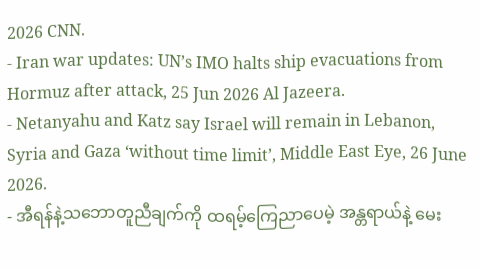2026 CNN.
- Iran war updates: UN’s IMO halts ship evacuations from Hormuz after attack, 25 Jun 2026 Al Jazeera.
- Netanyahu and Katz say Israel will remain in Lebanon, Syria and Gaza ‘without time limit’, Middle East Eye, 26 June 2026.
- အီရန်နဲ့သဘောတူညီချက်ကို ထရမ့်ကြေညာပေမဲ့ အန္တရာယ်နဲ့ မေး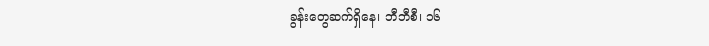ခွန်းတွေဆက်ရှိနေ၊ ဘီဘီစီ၊ ၁၆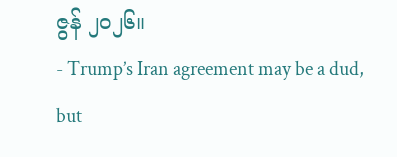ဇွန် ၂၀၂၆။
- Trump’s Iran agreement may be a dud, but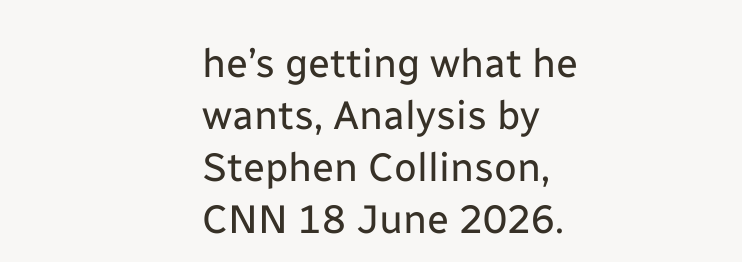he’s getting what he wants, Analysis by Stephen Collinson, CNN 18 June 2026.